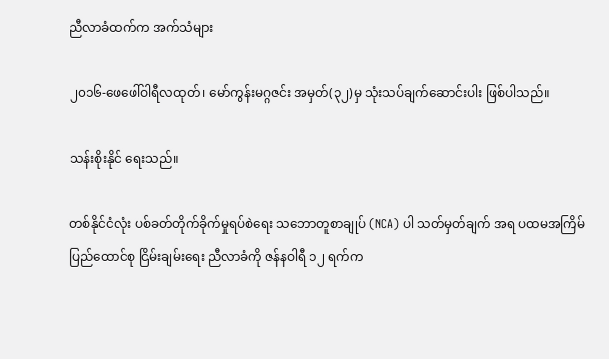ညီလာခံထက်က အက်သံများ

၂၀၁၆-ဖေဖေါ်ဝါရီလထုတ်၊ မော်ကွန်းမဂ္ဂဇင်း အမှတ်(၃၂)မှ သုံးသပ်ချက်ဆောင်းပါး ဖြစ်ပါသည်။

သန်းစိုးနိုင် ရေးသည်။

တစ်နိုင်ငံလုံး ပစ်ခတ်တိုက်ခိုက်မှုရပ်စဲရေး သဘောတူစာချုပ် (NCA) ပါ သတ်မှတ်ချက် အရ ပထမအကြိမ် ပြည်ထောင်စု ငြိမ်းချမ်းရေး ညီလာခံကို ဇန်နဝါရီ ၁၂ ရက်က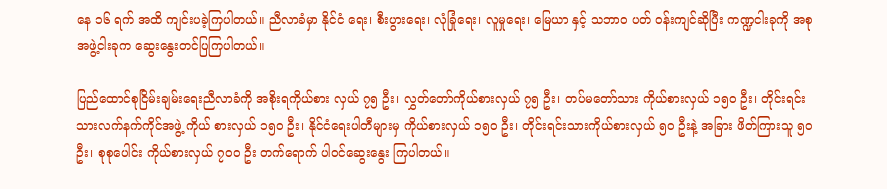နေ ၁၆ ရက် အထိ ကျင်းပခဲ့ကြပါတယ်။ ညီလာခံမှာ နိုင်ငံ ရေး၊ စီးပွားရေး၊ လုံခြုံရေး၊ လူမှုရေး၊ မြေယာ နှင့် သဘာဝ ပတ် ဝန်းကျင်ဆိုပြီး ကဏ္ဍငါးခုကို အစုအဖွဲ့ငါးခုက ဆွေးနွေးတင်ပြကြပါတယ်။

ပြည်ထောင်စုငြိမ်းချမ်းရေးညီလာခံကို အစိုးရကိုယ်စား လှယ် ၇၅ ဦး၊ လွှတ်တော်ကိုယ်စားလှယ် ၇၅ ဦး၊ တပ်မတော်သား ကိုယ်စားလှယ် ၁၅ဝ ဦး၊ တိုင်းရင်းသားလက်နက်ကိုင်အဖွဲ့ ကိုယ် စားလှယ် ၁၅ဝ ဦး၊ နိုင်ငံရေးပါတီများမှ ကိုယ်စားလှယ် ၁၅ဝ ဦး၊ တိုင်းရင်းသားကိုယ်စားလှယ် ၅ဝ ဦးနဲ့ အခြား ဖိတ်ကြားသူ ၅ဝ ဦး၊ စုစုပေါင်း ကိုယ်စားလှယ် ၇ဝဝ ဦး တက်ရောက် ပါဝင်ဆွေးနွေး ကြပါတယ်။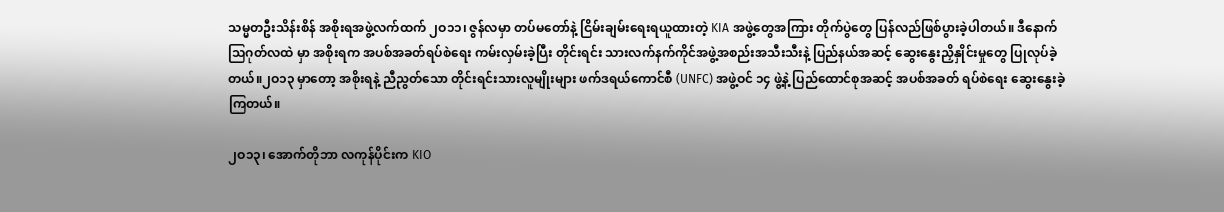သမ္မတဦးသိန်းစိန် အစိုးရအဖွဲ့လက်ထက် ၂ဝ၁၁၊ ဇွန်လမှာ တပ်မတော်နဲ့ ငြိမ်းချမ်းရေးရယူထားတဲ့ KIA အဖွဲ့တွေအကြား တိုက်ပွဲတွေ ပြန်လည်ဖြစ်ပွားခဲ့ပါတယ်။ ဒီနောက် သြဂုတ်လထဲ မှာ အစိုးရက အပစ်အခတ်ရပ်စဲရေး ကမ်းလှမ်းခဲ့ပြီး တိုင်းရင်း သားလက်နက်ကိုင်အဖွဲ့အစည်းအသီးသီးနဲ့ ပြည်နယ်အဆင့် ဆွေးနွေးညှိနှိုင်းမှုတွေ ပြုလုပ်ခဲ့တယ်။၂ဝ၁၃ မှာတော့ အစိုးရနဲ့ ညီညွတ်သော တိုင်းရင်းသားလူမျိုးများ ဖက်ဒရယ်ကောင်စီ (UNFC) အဖွဲ့ဝင် ၁၄ ဖွဲ့နဲ့ ပြည်ထောင်စုအဆင့် အပစ်အခတ် ရပ်စဲရေး ဆွေးနွေးခဲ့ကြတယ်။

၂ဝ၁၃၊ အောက်တိုဘာ လကုန်ပိုင်းက KIO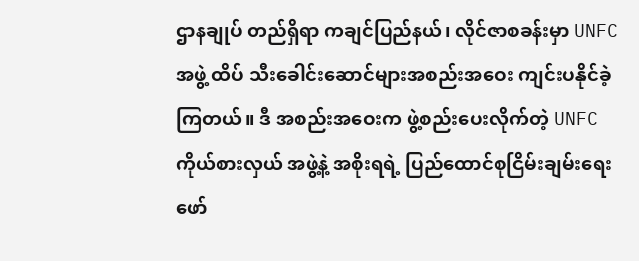ဌာနချုပ် တည်ရှိရာ ကချင်ပြည်နယ်၊ လိုင်ဇာစခန်းမှာ UNFC အဖွဲ့ ထိပ် သီးခေါင်းဆောင်များအစည်းအဝေး ကျင်းပနိုင်ခဲ့ကြတယ်။ ဒီ အစည်းအဝေးက ဖွဲ့စည်းပေးလိုက်တဲ့ UNFC ကိုယ်စားလှယ် အဖွဲ့နဲ့ အစိုးရရဲ့ ပြည်ထောင်စုငြိမ်းချမ်းရေးဖော်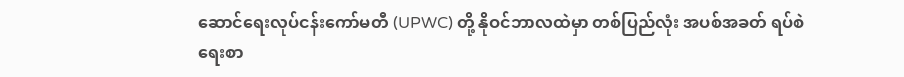ဆောင်ရေးလုပ်ငန်းကော်မတီ (UPWC) တို့ နိုဝင်ဘာလထဲမှာ တစ်ပြည်လုံး အပစ်အခတ် ရပ်စဲရေးစာ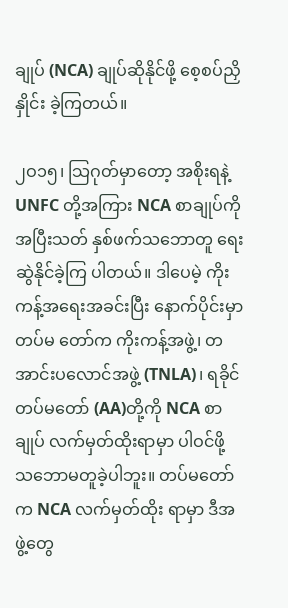ချုပ် (NCA) ချုပ်ဆိုနိုင်ဖို့ စေ့စပ်ညှိနှိုင်း ခဲ့ကြတယ်။

၂ဝ၁၅၊ သြဂုတ်မှာတော့ အစိုးရနဲ့ UNFC တို့အကြား NCA စာချုပ်ကို အပြီးသတ် နှစ်ဖက်သဘောတူ ရေးဆွဲနိုင်ခဲ့ကြ ပါတယ်။ ဒါပေမဲ့ ကိုးကန့်အရေးအခင်းပြီး နောက်ပိုင်းမှာ တပ်မ တော်က ကိုးကန့်အဖွဲ့၊ တအာင်းပလောင်အဖွဲ့ (TNLA)၊ ရခိုင် တပ်မတော် (AA)တို့ကို NCA စာချုပ် လက်မှတ်ထိုးရာမှာ ပါဝင်ဖို့ သဘောမတူခဲ့ပါဘူး။ တပ်မတော်က NCA လက်မှတ်ထိုး ရာမှာ ဒီအဖွဲ့တွေ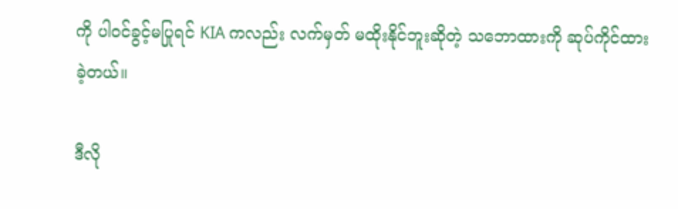ကို ပါဝင်ခွင့်မပြုရင် KIA ကလည်း လက်မှတ် မထိုးနိုင်ဘူးဆိုတဲ့ သဘောထားကို ဆုပ်ကိုင်ထားခဲ့တယ်။

ဒီလို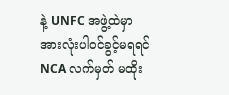နဲ့ UNFC အဖွဲ့ထဲမှာ အားလုံးပါဝင်ခွင့်မရရင် NCA လက်မှတ် မထိုး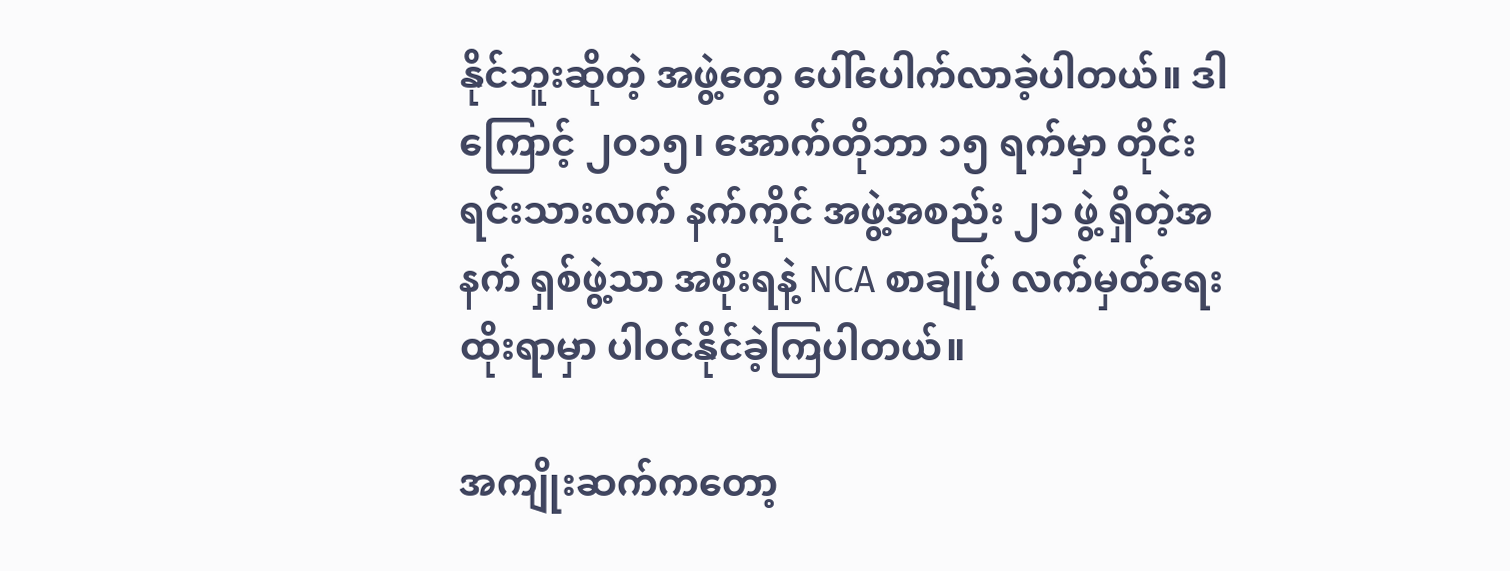နိုင်ဘူးဆိုတဲ့ အဖွဲ့တွေ ပေါ်ပေါက်လာခဲ့ပါတယ်။ ဒါကြောင့် ၂ဝ၁၅၊ အောက်တိုဘာ ၁၅ ရက်မှာ တိုင်းရင်းသားလက် နက်ကိုင် အဖွဲ့အစည်း ၂၁ ဖွဲ့ ရှိတဲ့အနက် ရှစ်ဖွဲ့သာ အစိုးရနဲ့ NCA စာချုပ် လက်မှတ်ရေးထိုးရာမှာ ပါဝင်နိုင်ခဲ့ကြပါတယ်။

အကျိုးဆက်ကတော့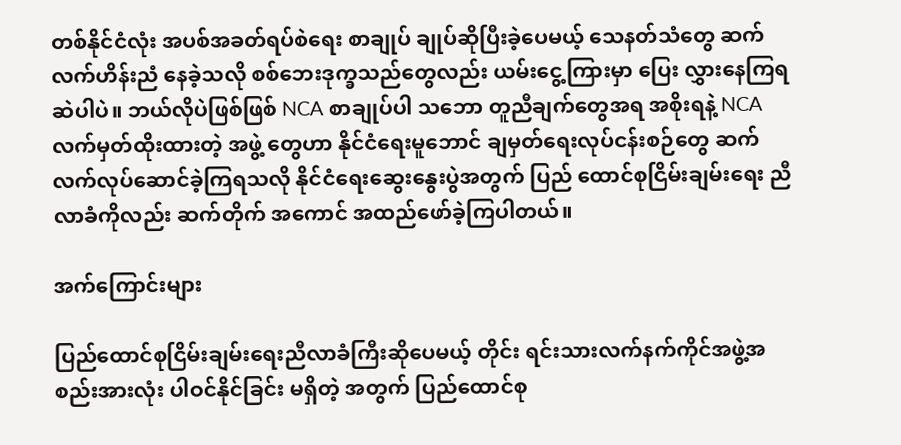တစ်နိုင်ငံလုံး အပစ်အခတ်ရပ်စဲရေး စာချုပ် ချုပ်ဆိုပြီးခဲ့ပေမယ့် သေနတ်သံတွေ ဆက်လက်ဟိန်းညံ နေခဲ့သလို စစ်ဘေးဒုက္ခသည်တွေလည်း ယမ်းငွေ့ကြားမှာ ပြေး လွှားနေကြရဆဲပါပဲ။ ဘယ်လိုပဲဖြစ်ဖြစ် NCA စာချုပ်ပါ သဘော တူညီချက်တွေအရ အစိုးရနဲ့ NCA လက်မှတ်ထိုးထားတဲ့ အဖွဲ့ တွေဟာ နိုင်ငံရေးမူဘောင် ချမှတ်ရေးလုပ်ငန်းစဉ်တွေ ဆက် လက်လုပ်ဆောင်ခဲ့ကြရသလို နိုင်ငံရေးဆွေးနွေးပွဲအတွက် ပြည် ထောင်စုငြိမ်းချမ်းရေး ညီလာခံကိုလည်း ဆက်တိုက် အကောင် အထည်ဖော်ခဲ့ကြပါတယ်။

အက်ကြောင်းများ

ပြည်ထောင်စုငြိမ်းချမ်းရေးညီလာခံကြီးဆိုပေမယ့် တိုင်း ရင်းသားလက်နက်ကိုင်အဖွဲ့အစည်းအားလုံး ပါဝင်နိုင်ခြင်း မရှိတဲ့ အတွက် ပြည်ထောင်စု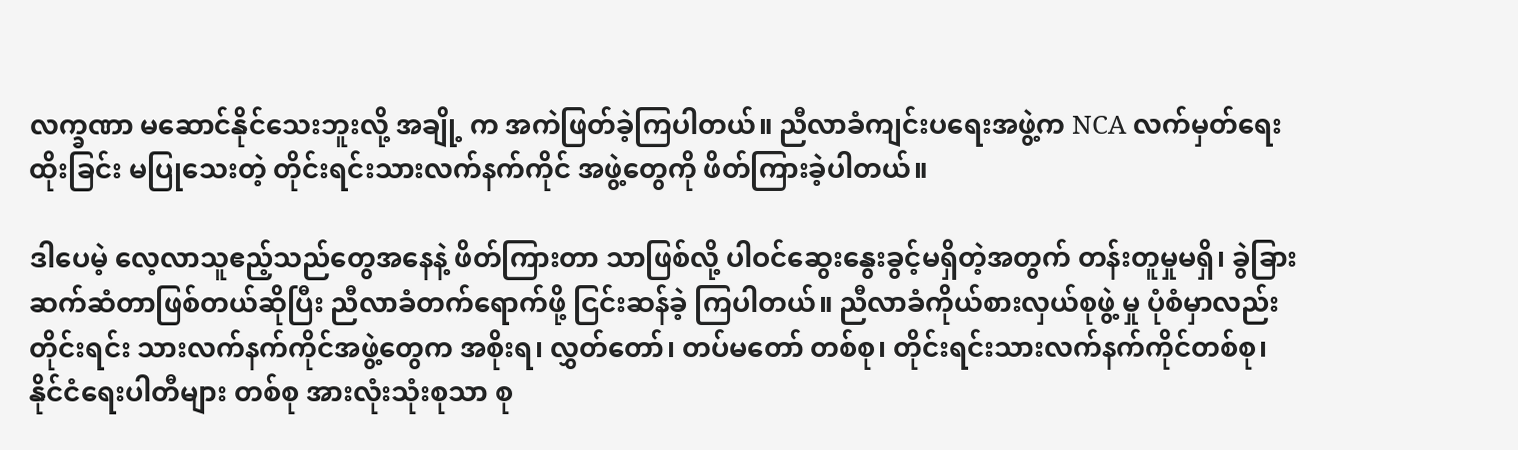လက္ခဏာ မဆောင်နိုင်သေးဘူးလို့ အချို့ က အကဲဖြတ်ခဲ့ကြပါတယ်။ ညီလာခံကျင်းပရေးအဖွဲ့က NCA လက်မှတ်ရေးထိုးခြင်း မပြုသေးတဲ့ တိုင်းရင်းသားလက်နက်ကိုင် အဖွဲ့တွေကို ဖိတ်ကြားခဲ့ပါတယ်။

ဒါပေမဲ့ လေ့လာသူဧည့်သည်တွေအနေနဲ့ ဖိတ်ကြားတာ သာဖြစ်လို့ ပါဝင်ဆွေးနွေးခွင့်မရှိတဲ့အတွက် တန်းတူမှုမရှိ၊ ခွဲခြား ဆက်ဆံတာဖြစ်တယ်ဆိုပြီး ညီလာခံတက်ရောက်ဖို့ ငြင်းဆန်ခဲ့ ကြပါတယ်။ ညီလာခံကိုယ်စားလှယ်စုဖွဲ့ မှု ပုံစံမှာလည်း တိုင်းရင်း သားလက်နက်ကိုင်အဖွဲ့တွေက အစိုးရ၊ လွှတ်တော်၊ တပ်မတော် တစ်စု၊ တိုင်းရင်းသားလက်နက်ကိုင်တစ်စု၊ နိုင်ငံရေးပါတီများ တစ်စု အားလုံးသုံးစုသာ စု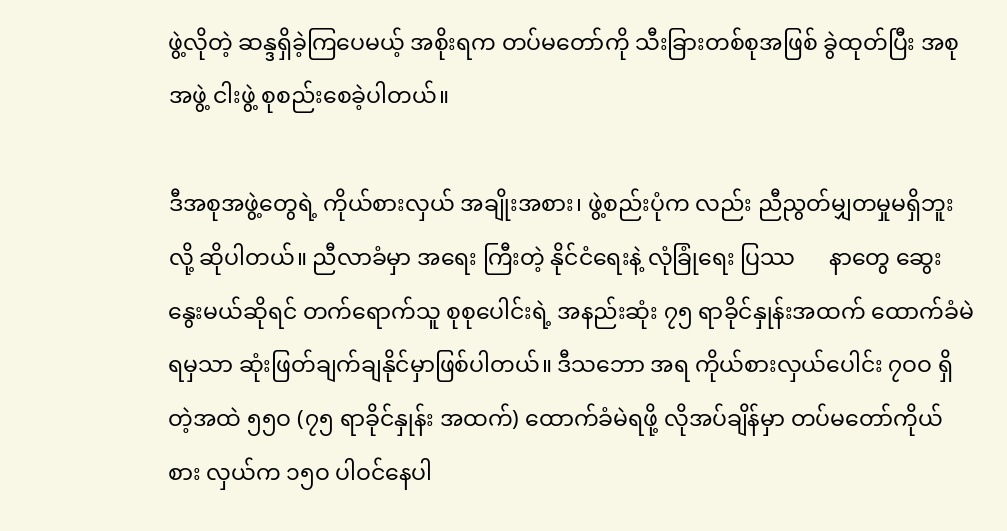ဖွဲ့လိုတဲ့ ဆန္ဒရှိခဲ့ကြပေမယ့် အစိုးရက တပ်မတော်ကို သီးခြားတစ်စုအဖြစ် ခွဲထုတ်ပြီး အစုအဖွဲ့ ငါးဖွဲ့ စုစည်းစေခဲ့ပါတယ်။

ဒီအစုအဖွဲ့တွေရဲ့ ကိုယ်စားလှယ် အချိုးအစား၊ ဖွဲ့စည်းပုံက လည်း ညီညွတ်မျှတမှုမရှိဘူးလို့ ဆိုပါတယ်။ ညီလာခံမှာ အရေး ကြီးတဲ့ နိုင်ငံရေးနဲ့ လုံခြုံရေး ပြဿ      နာတွေ ဆွေးနွေးမယ်ဆိုရင် တက်ရောက်သူ စုစုပေါင်းရဲ့ အနည်းဆုံး ၇၅ ရာခိုင်နှုန်းအထက် ထောက်ခံမဲရမှသာ ဆုံးဖြတ်ချက်ချနိုင်မှာဖြစ်ပါတယ်။ ဒီသဘော အရ ကိုယ်စားလှယ်ပေါင်း ၇ဝဝ ရှိတဲ့အထဲ ၅၅ဝ (၇၅ ရာခိုင်နှုန်း အထက်) ထောက်ခံမဲရဖို့ လိုအပ်ချိန်မှာ တပ်မတော်ကိုယ်စား လှယ်က ၁၅ဝ ပါဝင်နေပါ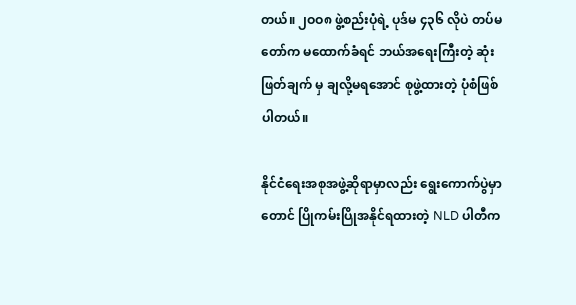တယ်။ ၂ဝဝ၈ ဖွဲ့စည်းပုံရဲ့ ပုဒ်မ ၄၃၆ လိုပဲ တပ်မတော်က မထောက်ခံရင် ဘယ်အရေးကြီးတဲ့ ဆုံးဖြတ်ချက် မှ ချလို့မရအောင် စုဖွဲ့ထားတဲ့ ပုံစံဖြစ်ပါတယ်။

နိုင်ငံရေးအစုအဖွဲ့ဆိုရာမှာလည်း ရွေးကောက်ပွဲမှာ တောင် ပြိုကမ်းပြိုအနိုင်ရထားတဲ့ NLD ပါတီက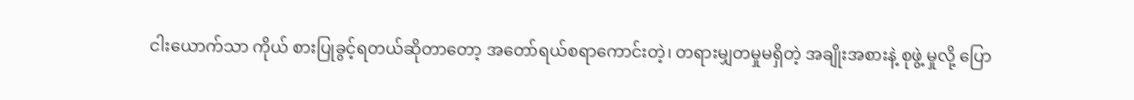ငါးယောက်သာ ကိုယ် စားပြုခွင့်ရတယ်ဆိုတာတော့ အတော်ရယ်စရာကောင်းတဲ့၊ တရားမျှတမှုမရှိတဲ့ အချိုးအစားနဲ့ စုဖွဲ့ မှုလို့ ပြော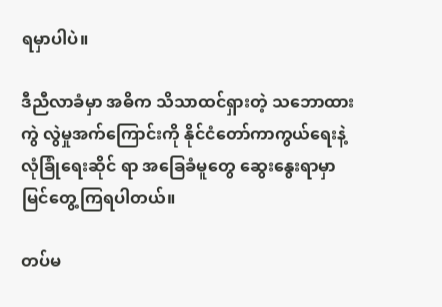ရမှာပါပဲ။

ဒီညီလာခံမှာ အဓိက သိသာထင်ရှားတဲ့ သဘောထားကွဲ လွဲမှုအက်ကြောင်းကို နိုင်ငံတော်ကာကွယ်ရေးနဲ့ လုံခြုံရေးဆိုင် ရာ အခြေခံမူတွေ ဆွေးနွေးရာမှာ မြင်တွေ့ကြရပါတယ်။

တပ်မ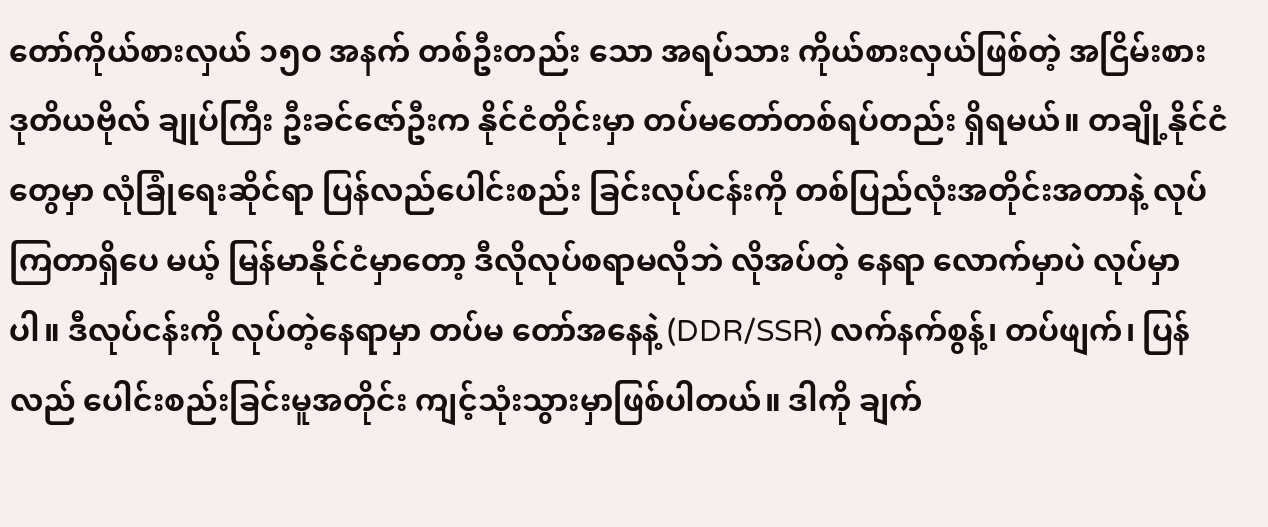တော်ကိုယ်စားလှယ် ၁၅ဝ အနက် တစ်ဦးတည်း သော အရပ်သား ကိုယ်စားလှယ်ဖြစ်တဲ့ အငြိမ်းစား ဒုတိယဗိုလ် ချုပ်ကြီး ဦးခင်ဇော်ဦးက နိုင်ငံတိုင်းမှာ တပ်မတော်တစ်ရပ်တည်း ရှိရမယ်။ တချို့နိုင်ငံတွေမှာ လုံခြုံရေးဆိုင်ရာ ပြန်လည်ပေါင်းစည်း ခြင်းလုပ်ငန်းကို တစ်ပြည်လုံးအတိုင်းအတာနဲ့ လုပ်ကြတာရှိပေ မယ့် မြန်မာနိုင်ငံမှာတော့ ဒီလိုလုပ်စရာမလိုဘဲ လိုအပ်တဲ့ နေရာ လောက်မှာပဲ လုပ်မှာပါ။ ဒီလုပ်ငန်းကို လုပ်တဲ့နေရာမှာ တပ်မ တော်အနေနဲ့ (DDR/SSR) လက်နက်စွန့်၊ တပ်ဖျက်၊ ပြန်လည် ပေါင်းစည်းခြင်းမူအတိုင်း ကျင့်သုံးသွားမှာဖြစ်ပါတယ်။ ဒါကို ချက်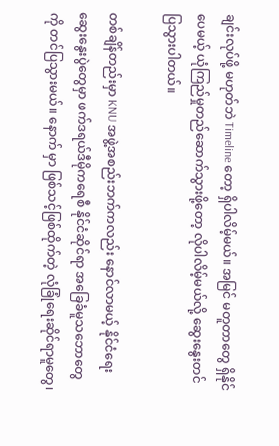ချင်းလုပ်ဖို့ မဟုတ်ဘဲ Timeline တော့ ရှိပါလိမ့်မယ်။ အမြင် မတူတာတွေ ရှိနိုင်ပေမယ့် ယုံကြည်မှုတည်ဆောက်သွားဖို့တော့ လိုပါလိမ့်မယ်လို့ ဆွေးနွေးတင်ပြသွားပါတယ်။

တစ်ချိန်တည်းမှာ KNU အဖွဲ့အစည်းဘက်ကလည်း နောင်လာမယ့် နိုင်ငံရေးဆွေးနွေးပွဲတွေမှာ ဖက်ဒရယ်ဒီမိုကရေစီ နိုင်ငံဆိုင်ရာ အခြေခံမူသဘောတွေကို တင်ပြသွားမယ်။ နောက် မှာ ဖြစ်သင့်ဖြစ်ထိုက်တဲ့ လုံခြုံရေးဆိုင်ရာမူတွေ၊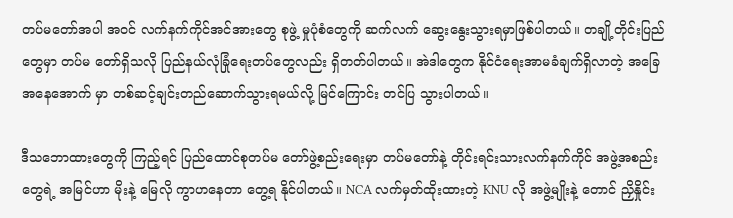တပ်မတော်အပါ အဝင် လက်နက်ကိုင်အင်အားတွေ စုဖွဲ့ မှုပုံစံတွေကို ဆက်လက် ဆွေးနွေးသွားရမှာဖြစ်ပါတယ်။ တချို့တိုင်းပြည်တွေမှာ တပ်မ တော်ရှိသလို ပြည်နယ်လုံခြုံရေးတပ်တွေလည်း ရှိတတ်ပါတယ်။ အဲဒါတွေက နိုင်ငံရေးအာမခံချက်ရှိလာတဲ့ အခြေအနေအောက် မှာ တစ်ဆင့်ချင်းတည်ဆောက်သွားရမယ်လို့ မြင်ကြောင်း တင်ပြ သွားပါတယ်။

ဒီသဘောထားတွေကို ကြည့်ရင် ပြည်ထောင်စုတပ်မ တော်ဖွဲ့စည်းရေးမှာ တပ်မတော်နဲ့ တိုင်းရင်းသားလက်နက်ကိုင် အဖွဲ့အစည်းတွေရဲ့ အမြင်ဟာ မိုးနဲ့ မြေလို ကွာဟနေတာ တွေ့ရ နိုင်ပါတယ်။ NCA လက်မှတ်ထိုးထားတဲ့ KNU လို အဖွဲ့မျိုးနဲ့ တောင် ညှိနှိုင်း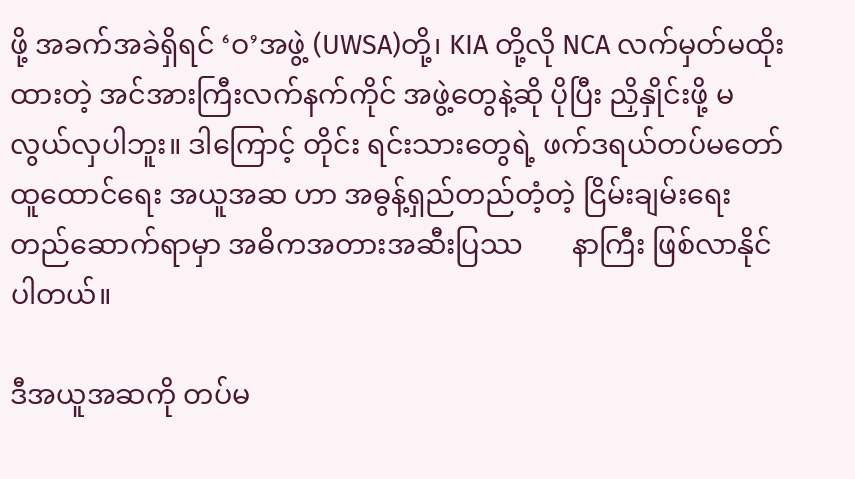ဖို့ အခက်အခဲရှိရင် ‘ဝ’အဖွဲ့ (UWSA)တို့၊ KIA တို့လို NCA လက်မှတ်မထိုးထားတဲ့ အင်အားကြီးလက်နက်ကိုင် အဖွဲ့တွေနဲ့ဆို ပိုပြီး ညှိနှိုင်းဖို့ မလွယ်လှပါဘူး။ ဒါကြောင့် တိုင်း ရင်းသားတွေရဲ့ ဖက်ဒရယ်တပ်မတော်ထူထောင်ရေး အယူအဆ ဟာ အဓွန့်ရှည်တည်တံ့တဲ့ ငြိမ်းချမ်းရေးတည်ဆောက်ရာမှာ အဓိကအတားအဆီးပြဿ       နာကြီး ဖြစ်လာနိုင်ပါတယ်။

ဒီအယူအဆကို တပ်မ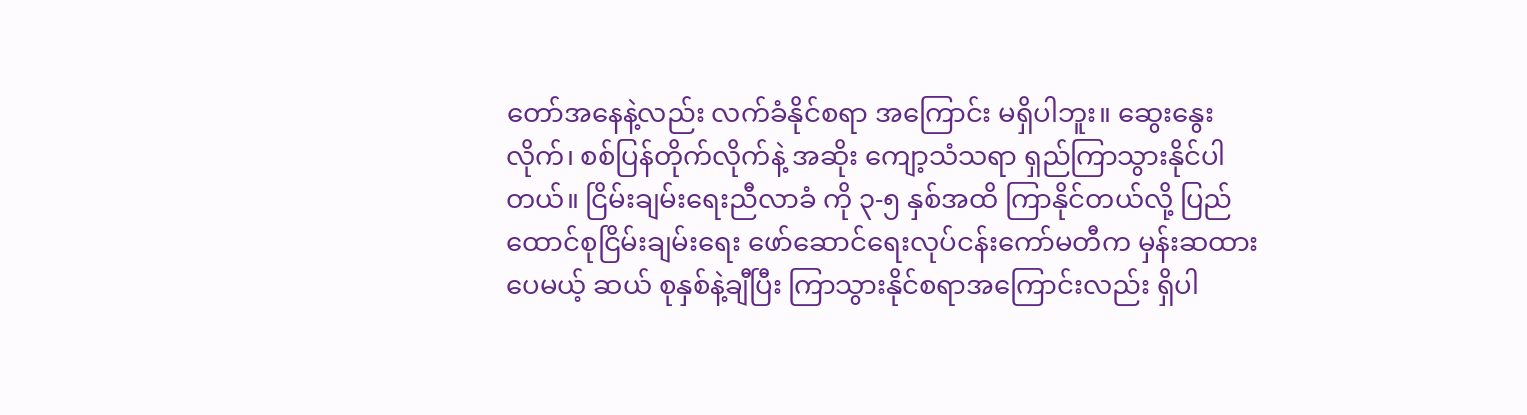တော်အနေနဲ့လည်း လက်ခံနိုင်စရာ အကြောင်း မရှိပါဘူး။ ဆွေးနွေးလိုက်၊ စစ်ပြန်တိုက်လိုက်နဲ့ အဆိုး ကျော့သံသရာ ရှည်ကြာသွားနိုင်ပါတယ်။ ငြိမ်းချမ်းရေးညီလာခံ ကို ၃-၅ နှစ်အထိ ကြာနိုင်တယ်လို့ ပြည်ထောင်စုငြိမ်းချမ်းရေး ဖော်ဆောင်ရေးလုပ်ငန်းကော်မတီက မှန်းဆထားပေမယ့် ဆယ် စုနှစ်နဲ့ချီပြီး ကြာသွားနိုင်စရာအကြောင်းလည်း ရှိပါ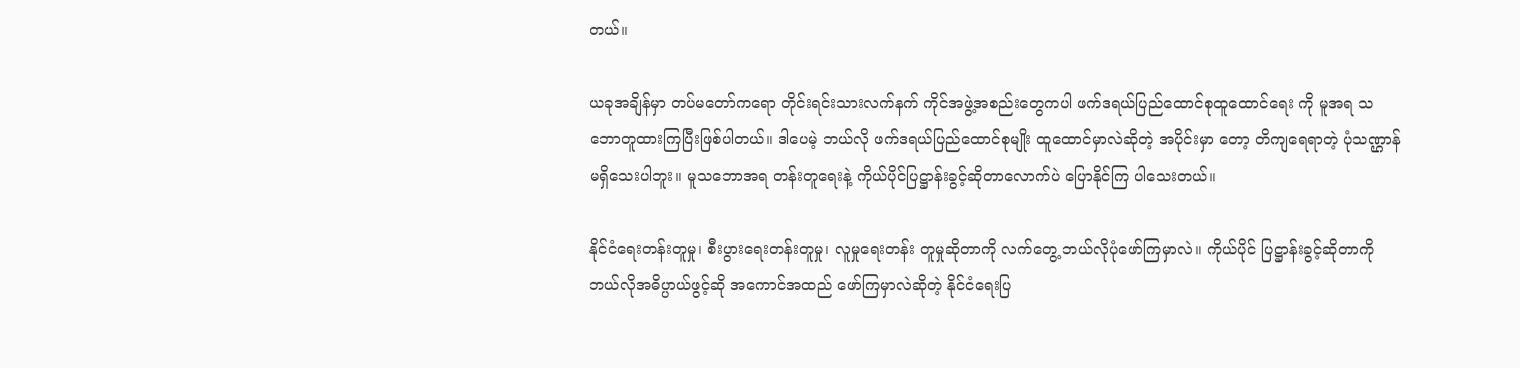တယ်။

ယခုအချိန်မှာ တပ်မတော်ကရော တိုင်းရင်းသားလက်နက် ကိုင်အဖွဲ့အစည်းတွေကပါ ဖက်ဒရယ်ပြည်ထောင်စုထူထောင်ရေး ကို မူအရ သဘောတူထားကြပြီးဖြစ်ပါတယ်။ ဒါပေမဲ့ ဘယ်လို ဖက်ဒရယ်ပြည်ထောင်စုမျိုး ထူထောင်မှာလဲဆိုတဲ့ အပိုင်းမှာ တော့ တိကျရေရာတဲ့ ပုံသဏ္ဌာန် မရှိသေးပါဘူး။ မူသဘောအရ တန်းတူရေးနဲ့ ကိုယ်ပိုင်ပြဋ္ဌာန်းခွင့်ဆိုတာလောက်ပဲ ပြောနိုင်ကြ ပါသေးတယ်။

နိုင်ငံရေးတန်းတူမှု၊ စီးပွားရေးတန်းတူမှု၊ လူမှုရေးတန်း တူမှုဆိုတာကို လက်တွေ့ ဘယ်လိုပုံဖော်ကြမှာလဲ။ ကိုယ်ပိုင် ပြဋ္ဌာန်းခွင့်ဆိုတာကို ဘယ်လိုအဓိပ္ပာယ်ဖွင့်ဆို အကောင်အထည် ဖော်ကြမှာလဲဆိုတဲ့ နိုင်ငံရေးပြ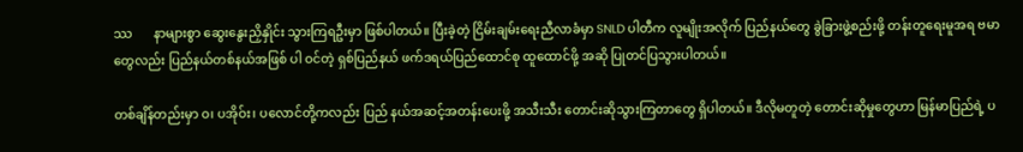ဿ       နာများစွာ ဆွေးနွေးညှိနှိုင်း သွားကြရဦးမှာ ဖြစ်ပါတယ်။ ပြီးခဲ့တဲ့ ငြိမ်းချမ်းရေးညီလာခံမှာ SNLD ပါတီက လူမျိုးအလိုက် ပြည်နယ်တွေ ခွဲခြားဖွဲ့စည်းဖို့ တန်းတူရေးမူအရ ဗမာတွေလည်း ပြည်နယ်တစ်နယ်အဖြစ် ပါ ဝင်တဲ့ ရှစ်ပြည်နယ် ဖက်ဒရယ်ပြည်ထောင်စု ထူထောင်ဖို့ အဆို ပြုတင်ပြသွားပါတယ်။

တစ်ချိန်တည်းမှာ ဝ၊ ပအိုဝ်း၊ ပလောင်တို့ကလည်း ပြည် နယ်အဆင့်အတန်းပေးဖို့ အသီးသီး တောင်းဆိုသွားကြတာတွေ ရှိပါတယ်။ ဒီလိုမတူတဲ့ တောင်းဆိုမှုတွေဟာ မြန်မာပြည်ရဲ့ ပ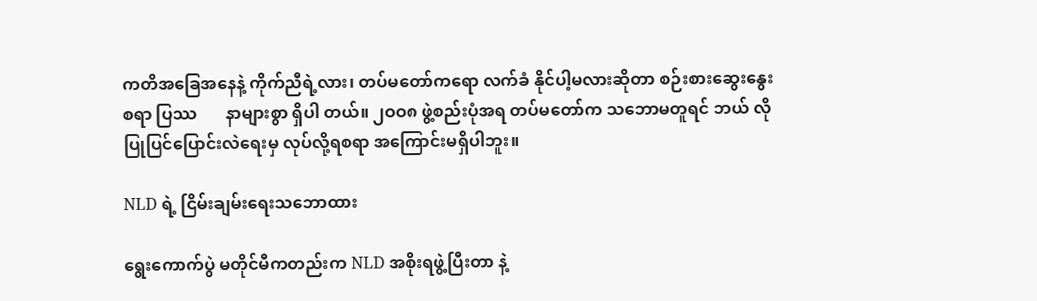ကတိအခြေအနေနဲ့ ကိုက်ညီရဲ့လား၊ တပ်မတော်ကရော လက်ခံ နိုင်ပါ့မလားဆိုတာ စဉ်းစားဆွေးနွေးစရာ ပြဿ       နာများစွာ ရှိပါ တယ်။ ၂ဝဝ၈ ဖွဲ့စည်းပုံအရ တပ်မတော်က သဘောမတူရင် ဘယ် လိုပြုပြင်ပြောင်းလဲရေးမှ လုပ်လို့ရစရာ အကြောင်းမရှိပါဘူး။

NLD ရဲ့ ငြိမ်းချမ်းရေးသဘောထား

ရွေးကောက်ပွဲ မတိုင်မီကတည်းက NLD အစိုးရဖွဲ့ပြီးတာ နဲ့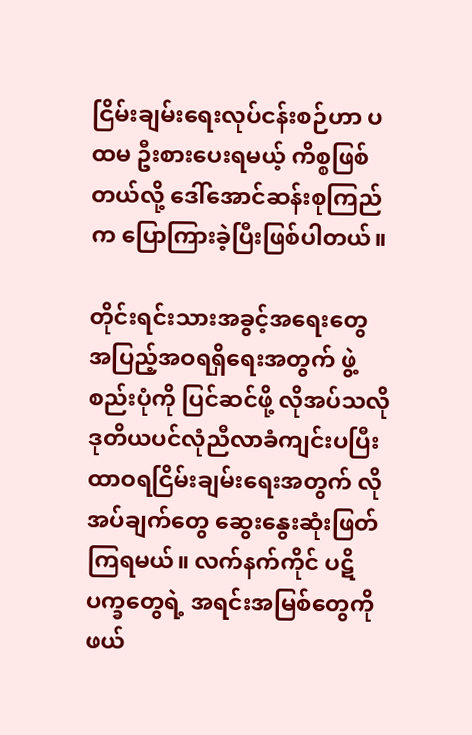ငြိမ်းချမ်းရေးလုပ်ငန်းစဉ်ဟာ ပထမ ဦးစားပေးရမယ့် ကိစ္စဖြစ် တယ်လို့ ဒေါ်အောင်ဆန်းစုကြည်က ပြောကြားခဲ့ပြီးဖြစ်ပါတယ်။

တိုင်းရင်းသားအခွင့်အရေးတွေ အပြည့်အဝရရှိရေးအတွက် ဖွဲ့စည်းပုံကို ပြင်ဆင်ဖို့ လိုအပ်သလို ဒုတိယပင်လုံညီလာခံကျင်းပပြီး ထာဝရငြိမ်းချမ်းရေးအတွက် လိုအပ်ချက်တွေ ဆွေးနွေးဆုံးဖြတ် ကြရမယ်။ လက်နက်ကိုင် ပဋိပက္ခတွေရဲ့ အရင်းအမြစ်တွေကို ဖယ်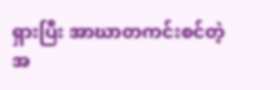ရှားပြီး အာဃာတကင်းစင်တဲ့ အ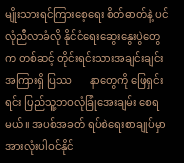မျိုးသားရင်ကြားစေ့ရေး စိတ်ဓာတ်နဲ့ ပင်လုံညီလာခံလို နိုင်ငံရေးဆွေးနွေးပွဲတွေက တစ်ဆင့် တိုင်းရင်းသားအချင်းချင်းအကြားရှိ ပြဿ       နာတွေကို ဖြေရှင်းရင်း ပြည်သူ့ဘဝလုံခြုံအေးချမ်း စေရမယ်။ အပစ်အခတ် ရပ်စဲရေးစာချုပ်မှာ အားလုံးပါဝင်နိုင်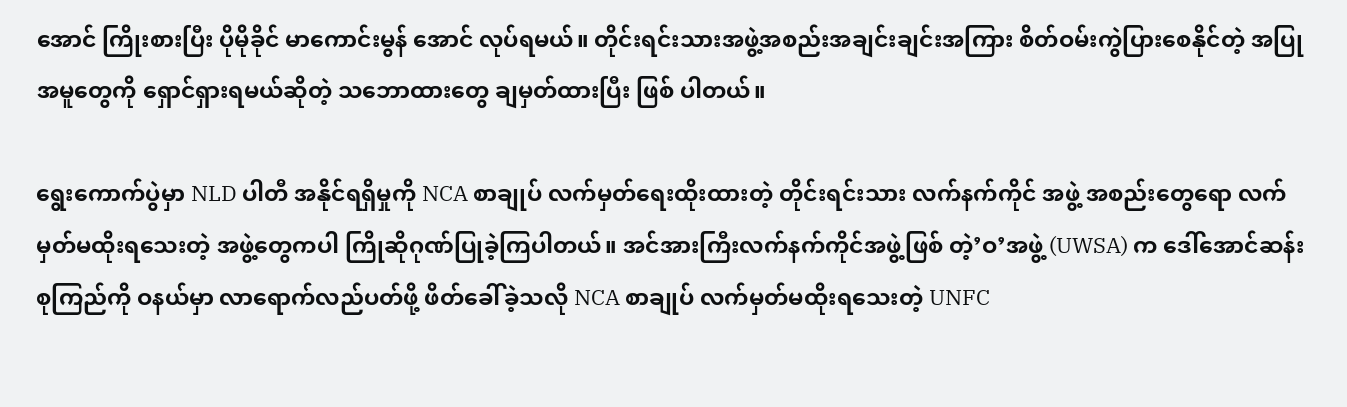အောင် ကြိုးစားပြီး ပိုမိုခိုင် မာကောင်းမွန် အောင် လုပ်ရမယ်။ တိုင်းရင်းသားအဖွဲ့အစည်းအချင်းချင်းအကြား စိတ်ဝမ်းကွဲပြားစေနိုင်တဲ့ အပြုအမူတွေကို ရှောင်ရှားရမယ်ဆိုတဲ့ သဘောထားတွေ ချမှတ်ထားပြီး ဖြစ် ပါတယ်။

ရွေးကောက်ပွဲမှာ NLD ပါတီ အနိုင်ရရှိမှုကို NCA စာချုပ် လက်မှတ်ရေးထိုးထားတဲ့ တိုင်းရင်းသား လက်နက်ကိုင် အဖွဲ့ အစည်းတွေရော လက်မှတ်မထိုးရသေးတဲ့ အဖွဲ့တွေကပါ ကြိုဆိုဂုဏ်ပြုခဲ့ကြပါတယ်။ အင်အားကြီးလက်နက်ကိုင်အဖွဲ့ဖြစ် တဲ့’ဝ’အဖွဲ့ (UWSA) က ဒေါ်အောင်ဆန်းစုကြည်ကို ဝနယ်မှာ လာရောက်လည်ပတ်ဖို့ ဖိတ်ခေါ်ခဲ့သလို NCA စာချုပ် လက်မှတ်မထိုးရသေးတဲ့ UNFC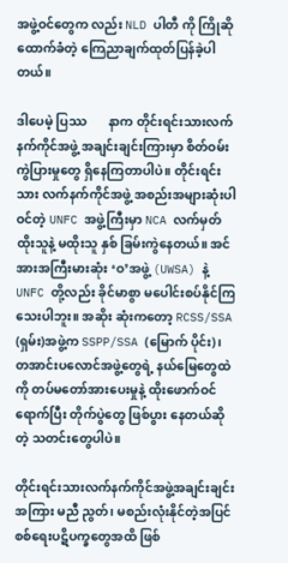အဖွဲ့ဝင်တွေက လည်း NLD ပါတီ ကို ကြိုဆိုထောက်ခံတဲ့ ကြေညာချက်ထုတ်ပြန်ခဲ့ပါတယ်။

ဒါပေမဲ့ ပြဿ       နာက တိုင်းရင်းသားလက်နက်ကိုင်အဖွဲ့ အချင်းချင်းကြားမှာ စိတ်ဝမ်းကွဲပြားမှုတွေ ရှိနေကြတာပါပဲ။ တိုင်းရင်းသား လက်နက်ကိုင်အဖွဲ့ အစည်းအများဆုံးပါဝင်တဲ့ UNFC အဖွဲ့ကြီးမှာ NCA လက်မှတ်ထိုးသူနဲ့ မထိုးသူ နှစ် ခြမ်းကွဲနေတယ်။ အင်အားအကြီးမားဆုံး ‘ဝ’အဖွဲ့ (UWSA) နဲ့ UNFC တို့လည်း ခိုင်မာစွာ မပေါင်းစပ်နိုင်ကြသေးပါဘူး။ အဆိုး ဆုံးကတော့ RCSS/SSA (ရှမ်း)အဖွဲ့က SSPP/SSA (မြောက် ပိုင်း)၊ တအာင်းပလောင်အဖွဲ့တွေရဲ့ နယ်မြေတွေထဲကို တပ်မတော်အားပေးမှုနဲ့ ထိုးဖောက်ဝင်ရောက်ပြီး တိုက်ပွဲတွေ ဖြစ်ပွား နေတယ်ဆိုတဲ့ သတင်းတွေပါပဲ။

တိုင်းရင်းသားလက်နက်ကိုင်အဖွဲ့အချင်းချင်းအကြား မညီ ညွတ်၊ မစည်းလုံးနိုင်တဲ့အပြင် စစ်ရေးပဋိပက္ခတွေအထိ ဖြစ်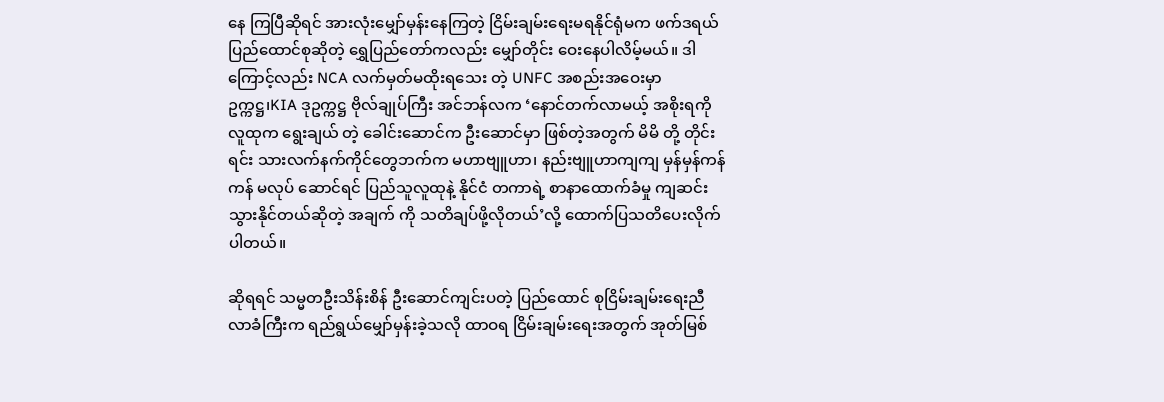နေ ကြပြီဆိုရင် အားလုံးမျှော်မှန်းနေကြတဲ့ ငြိမ်းချမ်းရေးမရနိုင်ရုံမက ဖက်ဒရယ်ပြည်ထောင်စုဆိုတဲ့ ရွှေပြည်တော်ကလည်း မျှော်တိုင်း ဝေးနေပါလိမ့်မယ်။ ဒါကြောင့်လည်း NCA လက်မှတ်မထိုးရသေး တဲ့ UNFC အစည်းအဝေးမှာ ဥက္ကဋ္ဌ၊KIA ဒုဥက္ကဋ္ဌ ဗိုလ်ချုပ်ကြီး အင်ဘန်လက ‘နောင်တက်လာမယ့် အစိုးရကို လူထုက ရွေးချယ် တဲ့ ခေါင်းဆောင်က ဦးဆောင်မှာ ဖြစ်တဲ့အတွက် မိမိ တို့ တိုင်းရင်း သားလက်နက်ကိုင်တွေဘက်က မဟာဗျူဟာ၊ နည်းဗျူဟာကျကျ မှန်မှန်ကန်ကန် မလုပ် ဆောင်ရင် ပြည်သူလူထုနဲ့ နိုင်ငံ တကာရဲ့ စာနာထောက်ခံမှု ကျဆင်းသွားနိုင်တယ်ဆိုတဲ့ အချက် ကို သတိချပ်ဖို့လိုတယ်’လို့ ထောက်ပြသတိပေးလိုက်ပါတယ်။

ဆိုရရင် သမ္မတဦးသိန်းစိန် ဦးဆောင်ကျင်းပတဲ့ ပြည်ထောင် စုငြိမ်းချမ်းရေးညီလာခံကြီးက ရည်ရွယ်မျှော်မှန်းခဲ့သလို ထာဝရ ငြိမ်းချမ်းရေးအတွက် အုတ်မြစ်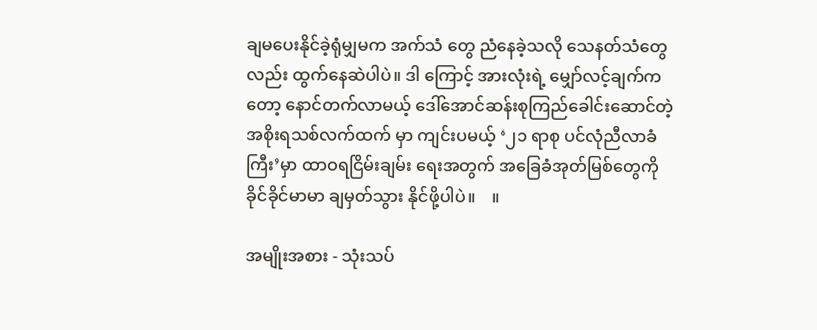ချမပေးနိုင်ခဲ့ရုံမျှမက အက်သံ တွေ ညံနေခဲ့သလို သေနတ်သံတွေလည်း ထွက်နေဆဲပါပဲ။ ဒါ ကြောင့် အားလုံးရဲ့ မျှော်လင့်ချက်ကတော့ နောင်တက်လာမယ့် ဒေါ်အောင်ဆန်းစုကြည်ခေါင်းဆောင်တဲ့ အစိုးရသစ်လက်ထက် မှာ ကျင်းပမယ့် ‘၂၁ ရာစု ပင်လုံညီလာခံကြီး’မှာ ထာဝရငြိမ်းချမ်း ရေးအတွက် အခြေခံအုတ်မြစ်တွေကို ခိုင်ခိုင်မာမာ ချမှတ်သွား နိုင်ဖို့ပါပဲ။    ။

အမျိုးအစား - သုံးသပ်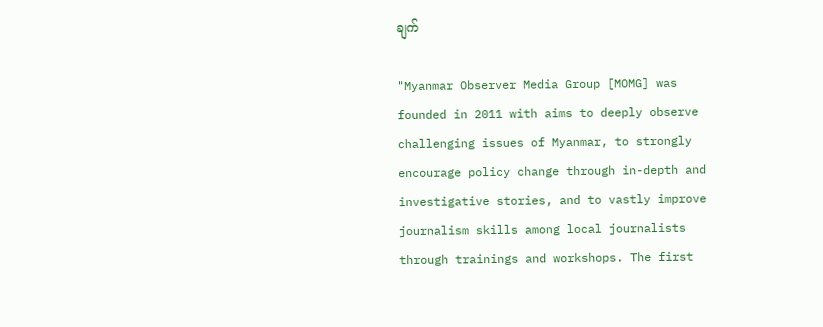ချက်

"Myanmar Observer Media Group [MOMG] was founded in 2011 with aims to deeply observe challenging issues of Myanmar, to strongly encourage policy change through in-depth and investigative stories, and to vastly improve journalism skills among local journalists through trainings and workshops. The first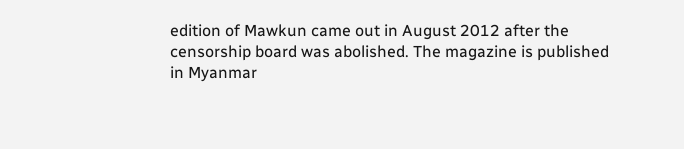edition of Mawkun came out in August 2012 after the censorship board was abolished. The magazine is published in Myanmar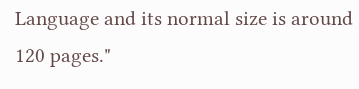Language and its normal size is around 120 pages."